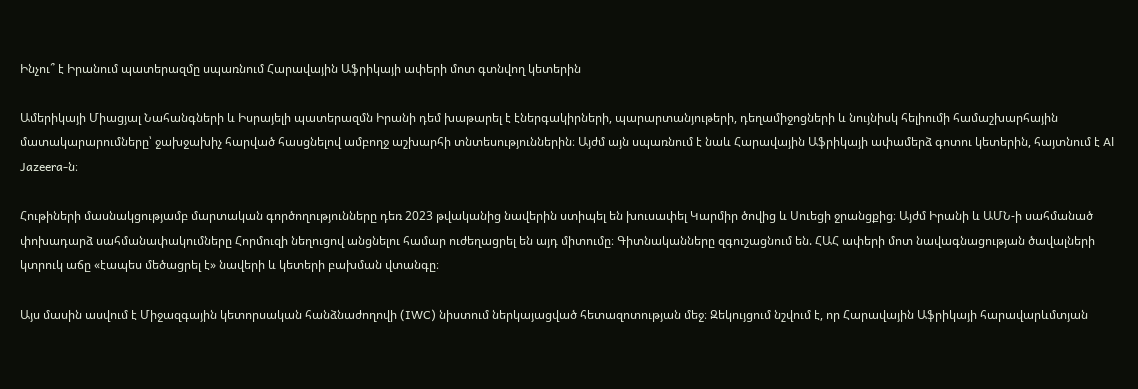Ինչու՞ է Իրանում պատերազմը սպառնում Հարավային Աֆրիկայի ափերի մոտ գտնվող կետերին

Ամերիկայի Միացյալ Նահանգների և Իսրայելի պատերազմն Իրանի դեմ խաթարել է էներգակիրների, պարարտանյութերի, դեղամիջոցների և նույնիսկ հելիումի համաշխարհային մատակարարումները՝ ջախջախիչ հարված հասցնելով ամբողջ աշխարհի տնտեսություններին։ Այժմ այն սպառնում է նաև Հարավային Աֆրիկայի ափամերձ գոտու կետերին, հայտնում է Al Jazeera-ն։

Հութիների մասնակցությամբ մարտական գործողությունները դեռ 2023 թվականից նավերին ստիպել են խուսափել Կարմիր ծովից և Սուեցի ջրանցքից։ Այժմ Իրանի և ԱՄՆ-ի սահմանած փոխադարձ սահմանափակումները Հորմուզի նեղուցով անցնելու համար ուժեղացրել են այդ միտումը։ Գիտնականները զգուշացնում են. ՀԱՀ ափերի մոտ նավագնացության ծավալների կտրուկ աճը «էապես մեծացրել է» նավերի և կետերի բախման վտանգը։

Այս մասին ասվում է Միջազգային կետորսական հանձնաժողովի (IWC) նիստում ներկայացված հետազոտության մեջ։ Զեկույցում նշվում է, որ Հարավային Աֆրիկայի հարավարևմտյան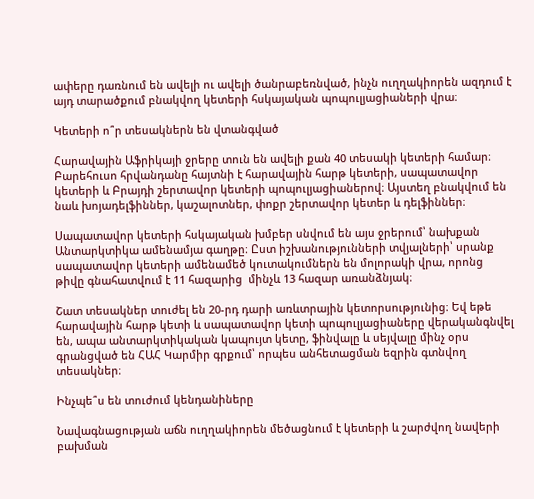ափերը դառնում են ավելի ու ավելի ծանրաբեռնված, ինչն ուղղակիորեն ազդում է այդ տարածքում բնակվող կետերի հսկայական պոպուլյացիաների վրա։

Կետերի ո՞ր տեսակներն են վտանգված

Հարավային Աֆրիկայի ջրերը տուն են ավելի քան 40 տեսակի կետերի համար։ Բարեհուսո հրվանդանը հայտնի է հարավային հարթ կետերի, սապատավոր կետերի և Բրայդի շերտավոր կետերի պոպուլյացիաներով։ Այստեղ բնակվում են նաև խոյադելֆիններ, կաշալոտներ, փոքր շերտավոր կետեր և դելֆիններ։

Սապատավոր կետերի հսկայական խմբեր սնվում են այս ջրերում՝ նախքան Անտարկտիկա ամենամյա գաղթը։ Ըստ իշխանությունների տվյալների՝ սրանք սապատավոր կետերի ամենամեծ կուտակումներն են մոլորակի վրա, որոնց թիվը գնահատվում է 11 հազարից  մինչև 13 հազար առանձնյակ։

Շատ տեսակներ տուժել են 20-րդ դարի առևտրային կետորսությունից։ Եվ եթե հարավային հարթ կետի և սապատավոր կետի պոպուլյացիաները վերականգնվել են, ապա անտարկտիկական կապույտ կետը, ֆինվալը և սեյվալը մինչ օրս գրանցված են ՀԱՀ Կարմիր գրքում՝ որպես անհետացման եզրին գտնվող տեսակներ։

Ինչպե՞ս են տուժում կենդանիները

Նավագնացության աճն ուղղակիորեն մեծացնում է կետերի և շարժվող նավերի բախման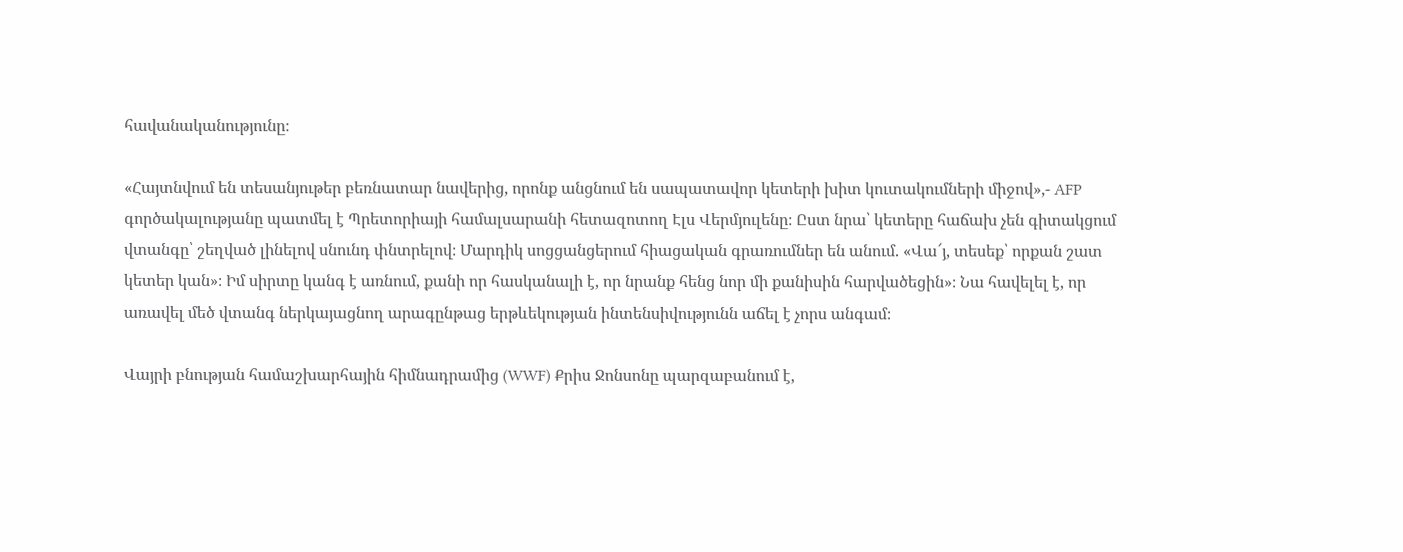հավանականությունը։

«Հայտնվում են տեսանյութեր բեռնատար նավերից, որոնք անցնում են սապատավոր կետերի խիտ կուտակումների միջով»,- AFP գործակալությանը պատմել է Պրետորիայի համալսարանի հետազոտող Էլս Վերմյուլենը։ Ըստ նրա՝ կետերը հաճախ չեն գիտակցում վտանգը՝ շեղված լինելով սնունդ փնտրելով։ Մարդիկ սոցցանցերում հիացական գրառումներ են անում. «Վա՜յ, տեսեք՝ որքան շատ կետեր կան»։ Իմ սիրտը կանգ է առնում, քանի որ հասկանալի է, որ նրանք հենց նոր մի քանիսին հարվածեցին»։ Նա հավելել է, որ առավել մեծ վտանգ ներկայացնող արագընթաց երթևեկության ինտենսիվությունն աճել է չորս անգամ։

Վայրի բնության համաշխարհային հիմնադրամից (WWF) Քրիս Ջոնսոնը պարզաբանում է,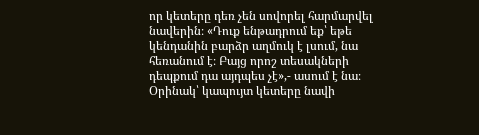որ կետերը դեռ չեն սովորել հարմարվել նավերին։ «Դուք ենթադրում եք՝ եթե կենդանին բարձր աղմուկ է լսում, նա հեռանում է։ Բայց որոշ տեսակների դեպքում դա այդպես չէ»,- ասում է նա։ Օրինակ՝ կապույտ կետերը նավի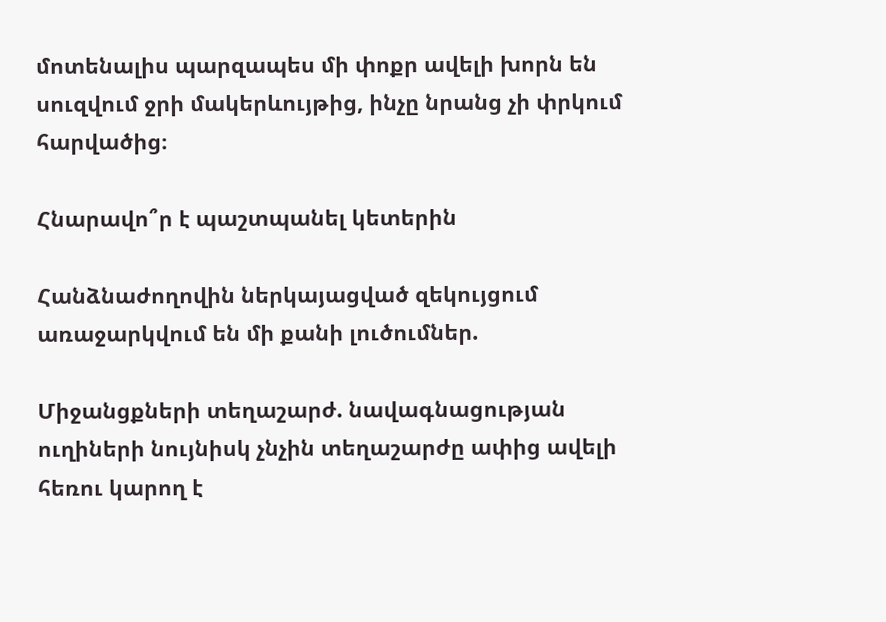մոտենալիս պարզապես մի փոքր ավելի խորն են սուզվում ջրի մակերևույթից, ինչը նրանց չի փրկում հարվածից։

Հնարավո՞ր է պաշտպանել կետերին

Հանձնաժողովին ներկայացված զեկույցում առաջարկվում են մի քանի լուծումներ.

Միջանցքների տեղաշարժ. նավագնացության ուղիների նույնիսկ չնչին տեղաշարժը ափից ավելի հեռու կարող է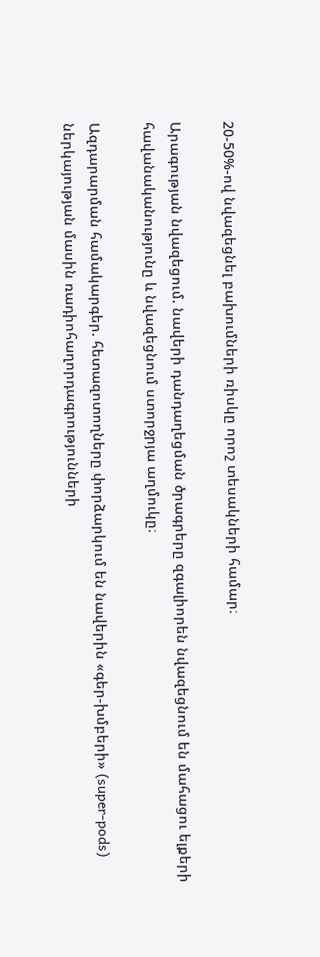20-50%-ով նվազեցնել բախումների ռիսկը որոշ տեսակների համար։

Արագության նվազեցում. նավերի դանդաղեցման ծրագրերը զգալիորեն նվազեցնում են մահացու ելքերի հավանականությունը և նվազեցնում ստորջրյա աղմուկը։

Ազդարարման համակարգեր. հետազոտողները փորձարկում են նավերին «գեր-խմբերի» (super-pods) ներկայության մասին ռադիոհաղորդագրությունների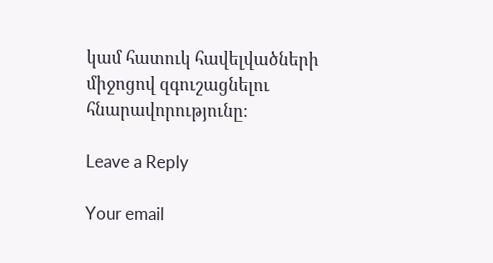կամ հատուկ հավելվածների միջոցով զգուշացնելու հնարավորությունը։

Leave a Reply

Your email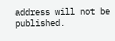address will not be published.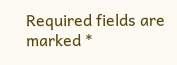Required fields are marked *